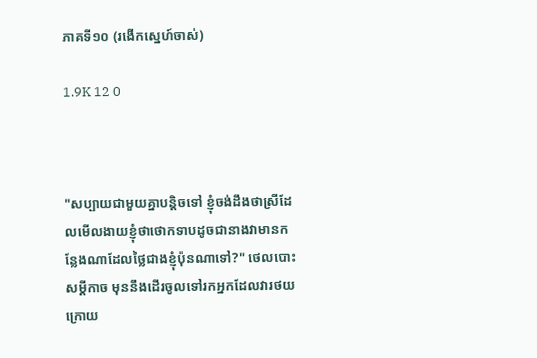ភាគទី១០ (រងើកស្នេហ៍ចាស់)

1.9K 12 0



"សប្បាយជាមួយគ្នាបន្តិចទៅ ខ្ញុំចង់ដឹងថាស្រីដែលមើលងាយខ្ញុំថាថោកទាបដូចជានាងវាមានកន្លែងណាដែលថ្លៃជាងខ្ញុំប៉ុនណាទៅ?" ថេលបោះសម្តីកាច មុននឹងដើរចូលទៅរកអ្នកដែលវារថយក្រោយ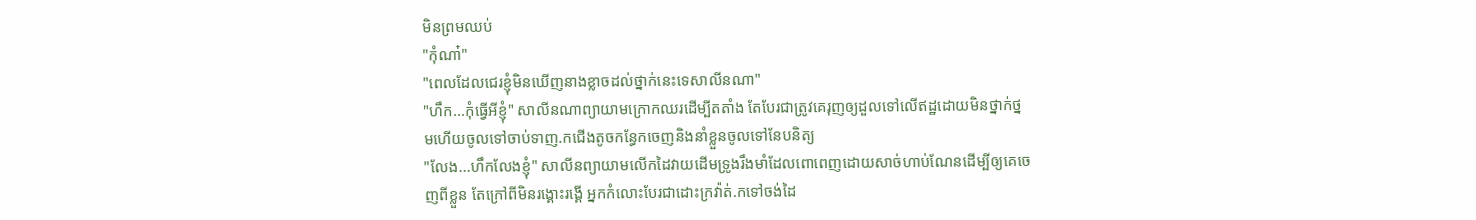មិនព្រមឈប់
"កុំណា៎"
"ពេលដែលជេរខ្ញុំមិនឃើញនាងខ្លាចដល់ថ្នាក់នេះទេសាលីនណា"
"ហឹក...កុំធ្វើអីខ្ញុំ" សាលីនណាព្យាយាមក្រោកឈរដើម្បីតតាំង តែបែរជាត្រូវគេរុញឲ្យដួលទៅលើឥដ្ឋដោយមិនថ្នាក់ថ្នមហើយចូលទៅចាប់ទាញ.កជើងតូចកន្ធែកចេញនិងនាំខ្លួនចូលទៅនែបនិត្យ
"លែង...ហឹកលែងខ្ញុំ" សាលីនព្យាយាមលើកដៃវាយដើមទ្រូងរឹងមាំដែលពោពេញដោយសាច់ហាប់ណែនដើម្បីឲ្យគេចេញពីខ្លួន តែក្រៅពីមិនរង្គោះរង្គើ អ្នកកំលោះបែរជាដោះក្រវ៉ាត់.កទៅចង់ដៃ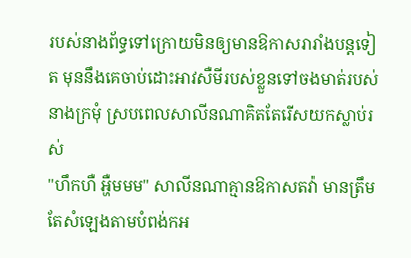របស់នាងព័ទ្ធទៅក្រោយមិនឲ្យមានឱកាសរារាំងបន្តទៀត មុននឹងគេចាប់ដោះអាវសឺមីរបស់ខ្លួនទៅចងមាត់របស់នាងក្រមុំ ស្របពេលសាលីនណាគិតតែរើសយកស្លាប់រស់
"ហឹកហឺ អ្ហឺមមម" សាលីនណាគ្មានឱកាសតវ៉ា មានត្រឹមតែសំឡេងតាមបំពង់កអ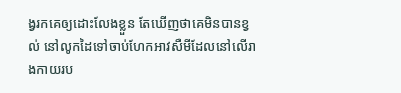ង្វរកគេឲ្យដោះលែងខ្លួន តែឃើញថាគេមិនបានខ្វល់ នៅលូកដៃទៅចាប់ហែកអាវសឺមីដែលនៅលើរាងកាយរប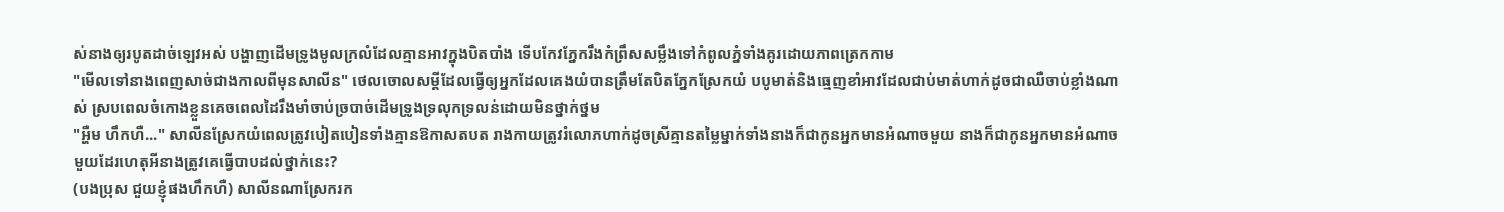ស់នាងឲ្យរបូតដាច់ឡេវអស់ បង្ហាញដើមទ្រូងមូលក្រលំដែលគ្មានអាវក្នុងបិតបាំង ទើបកែវភ្នែករឹងកំព្រឹសសម្លឹងទៅកំពូលភ្នំទាំងគូរដោយភាពត្រេកកាម
"មើលទៅនាងពេញសាច់ជាងកាលពីមុនសាលីន" ថេលចោលសម្តីដែលធ្វើឲ្យអ្នកដែលគេងយំបានត្រឹមតែបិតភ្នែកស្រែកយំ បបូមាត់និងធ្មេញខាំអាវដែលជាប់មាត់ហាក់ដូចជាឈឺចាប់ខ្លាំងណាស់ ស្របពេលចំកោងខ្លួនគេចពេលដៃរឹងមាំចាប់ច្របាច់ដើមទ្រូងទ្រលុកទ្រលន់ដោយមិនថ្នាក់ថ្នម
"អ្ហឺម ហឹកហឺ..." សាលីនស្រែកយំពេលត្រូវបៀតបៀនទាំងគ្មានឱកាសតបត រាងកាយត្រូវរំលោភហាក់ដូចស្រីគ្មានតម្លៃម្នាក់ទាំងនាងក៏ជាកូនអ្នកមានអំណាចមួយ នាងក៏ជាកូនអ្នកមានអំណាចមួយដែរហេតុអីនាងត្រូវគេធ្វើបាបដល់ថ្នាក់នេះ?
(បងប្រុស ជួយខ្ញុំផងហឹកហឺ) សាលីនណាស្រែករក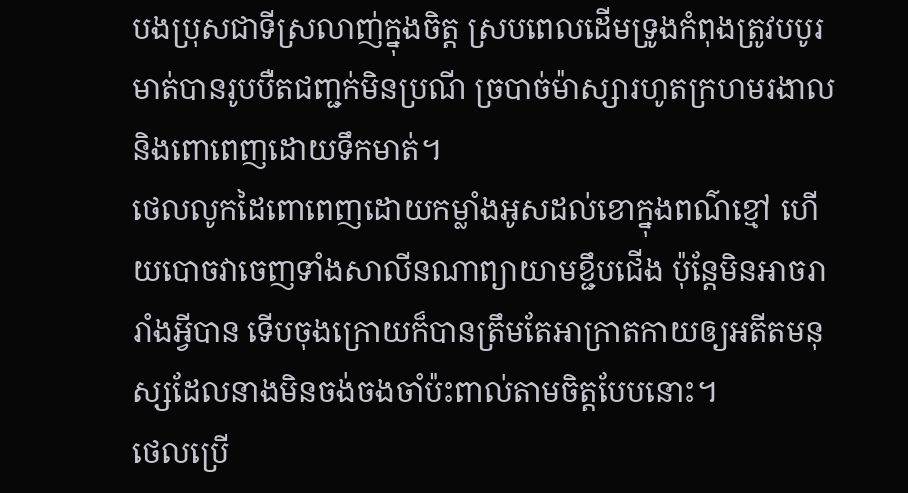បងប្រុសជាទីស្រលាញ់ក្នុងចិត្ត ស្របពេលដើមទ្រូងកំពុងត្រូវបបូរមាត់បានរូបបឺតជញ្ជក់មិនប្រណី ច្របាច់ម៉ាស្សារហូតក្រហមរងាលនិងពោពេញដោយទឹកមាត់។
ថេលលូកដៃពោពេញដោយកម្លាំងអូសដល់ខោក្នុងពណ៌ខ្មៅ ហើយបោចវាចេញទាំងសាលីនណាព្យាយាមខ្ជឹបជើង ប៉ុន្តែមិនអាចរារាំងអ្វីបាន ទើបចុងក្រោយក៏បានត្រឹមតែអាក្រាតកាយឲ្យអតីតមនុស្សដែលនាងមិនចង់ចងចាំប៉ះពាល់តាមចិត្តបែបនោះ។
ថេលប្រើ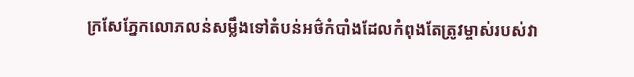ក្រសែភ្នែកលោភលន់សម្លឹងទៅតំបន់អថ៌កំបាំងដែលកំពុងតែត្រូវម្ចាស់របស់វា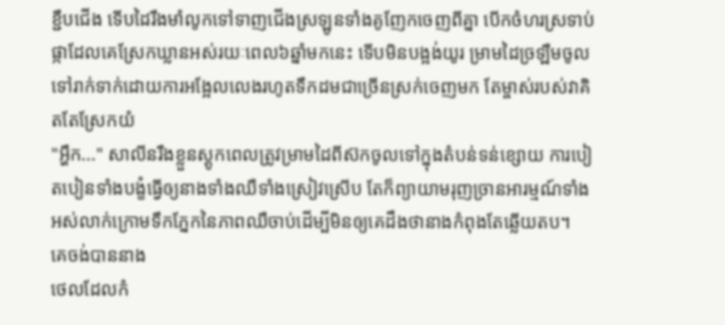ខ្ជឹបជើង ទើបដៃរឹងមាំលូកទៅទាញជើងស្រឡូនទាំងគូញែកចេញពីគ្នា បើកចំហរស្រទាប់ផ្កាដែលគេស្រែកឃ្លានអស់រយៈពេល៦ឆ្នាំមកនេះ ទើបមិនបង្អង់យូរ ម្រាមដៃច្រឡឺមចូលទៅរាក់ទាក់ដោយការអង្អែលលេងរហូតទឹកដមជាច្រើនស្រក់ចេញមក តែម្ចាស់របស់វាគិតតែស្រែកយំ
"អ្ហឹក..." សាលីនរឹងខ្លួនស្តូកពេលត្រូវម្រាមដៃពីស៊កចូលទៅក្នុងតំបន់ទន់ខ្សោយ ការបៀតបៀនទាំងបង្ខំធ្វើឲ្យនាងទាំងឈឺទាំងស្រៀវស្រើប តែក៏ព្យាយាមរុញច្រានអារម្មណ៍ទាំងអស់លាក់ក្រោមទឹកភ្នែកនៃភាពឈឺចាប់ដើម្បីមិនឲ្យគេដឹងថានាងកំពុងតែឆ្លើយតប។
គេចង់បាននាង
ថេលដែលកំ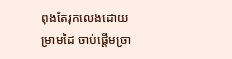ពុងតែរុកលេងដោយម្រាមដៃ ចាប់ផ្តើមច្រា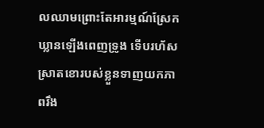លឈាមព្រោះតែអារម្មណ៍ស្រែកឃ្លានឡើងពេញទ្រូង ទើបរហ័សស្រាតខោរបស់ខ្លួនទាញយកភាពរឹង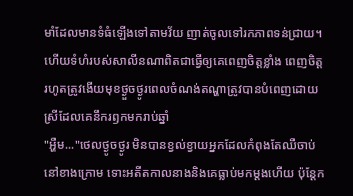មាំដែលមានទំធំឡើងទៅតាមវ័យ ញាត់ចូលទៅរកភាពទន់ជ្រាយ។ ហើយទំហំរបស់សាលីនណាពិតជាធ្វើឲ្យគេពេញចិត្តខ្លាំង ពេញចិត្តរហូតត្រូវងើយមុខថ្ងួចថ្ងូរពេលចំណង់តណ្ហាត្រូវបានបំពេញដោយស្រីដែលគេនឹករឭកមករាប់ឆ្នាំ
"អ្ហឺម..."ថេលថ្ងូចថ្ងូរ មិនបានខ្វល់ខ្វាយអ្នកដែលកំពុងតែឈឺចាប់នៅខាងក្រោម ទោះអតីតកាលនាងនិងគេធ្លាប់មកម្តងហើយ ប៉ុន្តែក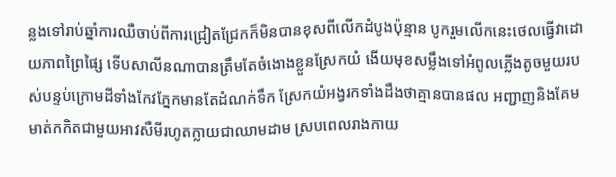ន្លងទៅរាប់ឆ្នាំការឈឺចាប់ពីការជ្រៀតជ្រែកក៏មិនបានខុសពីលើកដំបូងប៉ុន្មាន បូករួមលើកនេះថេលធ្វើវាដោយភាពព្រៃផ្សៃ ទើបសាលីនណាបានត្រឹមតែចំងោងខ្លួនស្រែកយំ ងើយមុខសម្លឹងទៅអំពូលភ្លើងតូចមួយរបស់បន្ទប់ក្រោមដីទាំងកែវភ្នែកមានតែដំណក់ទឹក ស្រែកយំអង្វរកទាំងដឹងថាគ្មានបានផល អញ្ជាញនិងគែមមាត់កកិតជាមួយអាវសឺមីរហូតក្លាយជាឈាមដាម ស្របពេលរាងកាយ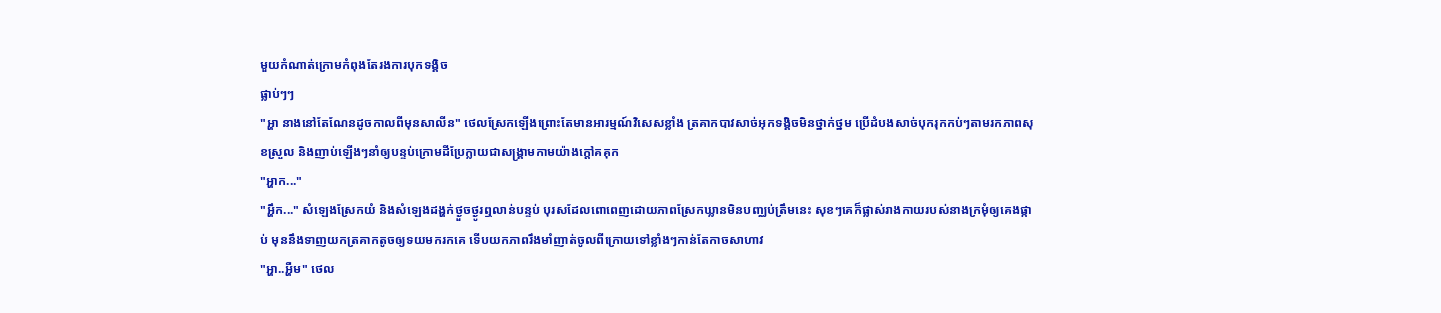មួយកំណាត់ក្រោមកំពុងតែរងការបុកទង្គិច
ផ្លាប់ៗៗ
"អ្ហា នាងនៅតែណែនដូចកាលពីមុនសាលីន" ថេលស្រែកឡើងព្រោះតែមានអារម្មណ៍វិសេសខ្លាំង ត្រគាកបាវសាច់អុកទង្គិចមិនថ្នាក់ថ្នម ប្រើដំបងសាច់បុករុកកប់ៗតាមរកភាពសុខស្រួល និងញាប់ឡើងៗនាំឲ្យបន្ទប់ក្រោមដីប្រែក្លាយជាសង្គ្រាមកាមយ៉ាងក្តៅគគុក
"អ្ហាក..."
"អ្ហឹក..." សំឡេងស្រែកយំ និងសំឡេងដង្ហក់ថ្ងួចថ្ងូរឮលាន់បន្ទប់ បុរសដែលពោពេញដោយភាពស្រែកឃ្លានមិនបញ្ឈប់ត្រឹមនេះ សុខៗគេក៏ផ្លាស់រាងកាយរបស់នាងក្រមុំឲ្យគេងផ្កាប់ មុននឹងទាញយកត្រគាកតូចឲ្យទយមករកគេ ទើបយកភាពរឹងមាំញាត់ចូលពីក្រោយទៅខ្លាំងៗកាន់តែកាចសាហាវ
"អ្ហា..អ្ហឺម" ថេល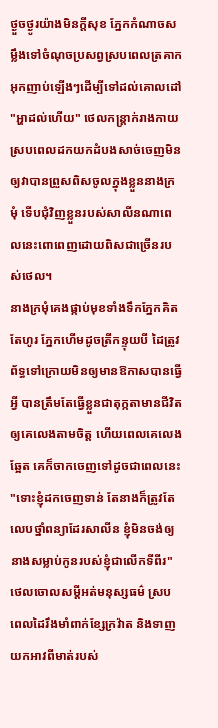ថ្ងួចថ្ងូរយ៉ាងមិនក្តីសុខ ភ្នែកកំណាចសម្លឹងទៅចំណុចប្រសព្វស្របពេលត្រគាកអុកញាប់ឡើងៗដើម្បីទៅដល់គោលដៅ
"អ្ហាដល់ហើយ" ថេលកន្ត្រាក់រាងកាយស្របពេលដកយកដំបងសាច់ចេញមិនឲ្យវាបានព្រួសពិសចូលក្នុងខ្លួននាងក្រមុំ ទើបជុំវិញខ្លួនរបស់សាលីនណាពេលនេះពោពេញដោយពិសជាច្រើនរបស់ថេល។
នាងក្រមុំគេងផ្កាប់មុខទាំងទឹកភ្នែកគិតតែហូរ ភ្នែកហើមដូចត្រីកន្ទុយបី ដៃត្រូវព័ទ្ធទៅក្រោយមិនឲ្យមានឱកាសបានធ្វើអ្វី បានត្រឹមតែធ្វើខ្លួនជាតុក្កតាមានជីវិតឲ្យគេលេងតាមចិត្ត ហើយពេលគេលេងឆ្អែត គេក៏ចាកចេញទៅដូចជាពេលនេះ
"ទោះខ្ញុំដកចេញទាន់ តែនាងក៏ត្រូវតែលេបថ្នាំពន្យាដែរសាលីន ខ្ញុំមិនចង់ឲ្យនាងសម្លាប់កូនរបស់ខ្ញុំជាលើកទីពីរ" ថេលចោលសម្តីអត់មនុស្សធម៌ ស្របពេលដៃរឹងមាំពាក់ខ្សែក្រវ៉ាត និងទាញយកអាវពីមាត់របស់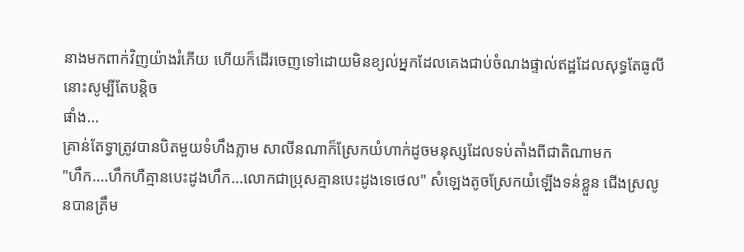នាងមកពាក់វិញយ៉ាងរំភើយ ហើយក៏ដើរចេញទៅដោយមិនខ្យល់អ្នកដែលគេងជាប់ចំណងផ្ទាល់ឥដ្ឋដែលសុទ្ធតែធូលីនោះសូម្បីតែបន្តិច
ផាំង...
គ្រាន់តែទ្វាត្រូវបានបិតមួយទំហឹងភ្លាម សាលីនណាក៏ស្រែកយំហាក់ដូចមនុស្សដែលទប់តាំងពីជាតិណាមក
"ហឹក....ហឹកហឺគ្មានបេះដូងហឹក...លោកជាប្រុសគ្មានបេះដូងទេថេល" សំឡេងតូចស្រែកយំឡើងទន់ខ្លួន ជើងស្រលូនបានត្រឹម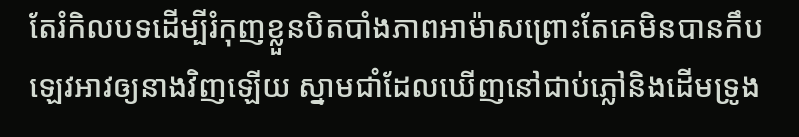តែរំកិលបទដើម្បីរំកុញខ្លួនបិតបាំងភាពអាម៉ាសព្រោះតែគេមិនបានកឹបឡេវអាវឲ្យនាងវិញឡើយ ស្នាមជាំដែលឃើញនៅជាប់ភ្លៅនិងដើមទ្រូង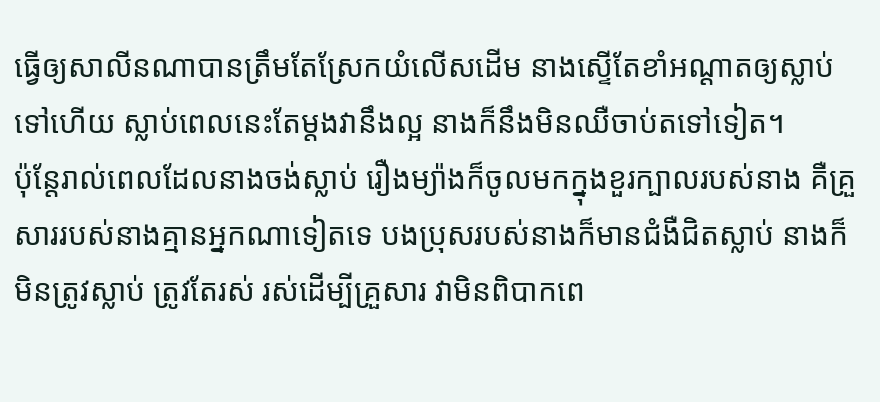ធ្វើឲ្យសាលីនណាបានត្រឹមតែស្រែកយំលើសដើម នាងស្ទើតែខាំអណ្ដាតឲ្យស្លាប់ទៅហើយ ស្លាប់ពេលនេះតែម្តងវានឹងល្អ នាងក៏នឹងមិនឈឺចាប់តទៅទៀត។
ប៉ុន្តែរាល់ពេលដែលនាងចង់ស្លាប់ រឿងម្យ៉ាងក៏ចូលមកក្នុងខួរក្បាលរបស់នាង គឺគ្រួសាររបស់នាងគ្មានអ្នកណាទៀតទេ បងប្រុសរបស់នាងក៏មានជំងឺជិតស្លាប់ នាងក៏មិនត្រូវស្លាប់ ត្រូវតែរស់ រស់ដើម្បីគ្រួសារ វាមិនពិបាកពេ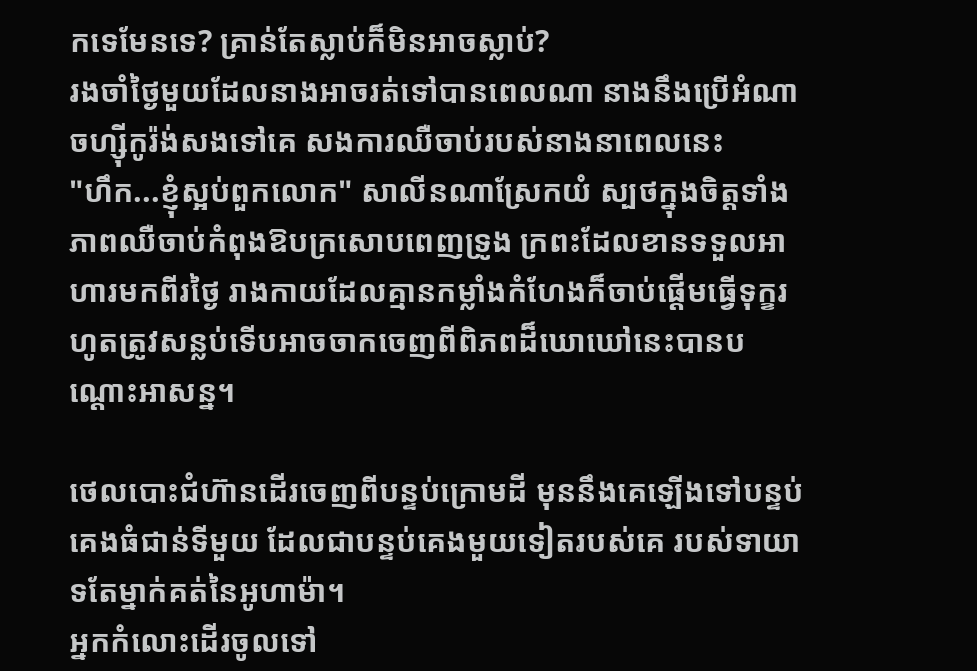កទេមែនទេ? គ្រាន់តែស្លាប់ក៏មិនអាចស្លាប់?
រងចាំថ្ងៃមួយដែលនាងអាចរត់ទៅបានពេលណា នាងនឹងប្រើអំណាចហ្ស៊ីកូរ៉ង់សងទៅគេ សងការឈឺចាប់របស់នាងនាពេលនេះ
"ហឹក...ខ្ញុំស្អប់ពួកលោក" សាលីនណាស្រែកយំ ស្បថក្នុងចិត្តទាំងភាពឈឺចាប់កំពុងឱបក្រសោបពេញទ្រូង ក្រពះដែលខានទទួលអាហារមកពីរថ្ងៃ រាងកាយដែលគ្មានកម្លាំងកំហែងក៏ចាប់ផ្តើមធ្វើទុក្ខរហូតត្រូវសន្លប់ទើបអាចចាកចេញពីពិភពដ៏ឃោឃៅនេះបានបណ្ដោះអាសន្ន។

ថេលបោះជំហ៊ានដើរចេញពីបន្ទប់ក្រោមដី មុននឹងគេឡើងទៅបន្ទប់គេងធំជាន់ទីមួយ ដែលជាបន្ទប់គេងមួយទៀតរបស់គេ របស់ទាយាទតែម្នាក់គត់នៃអូហាម៉ា។
អ្នកកំលោះដើរចូលទៅ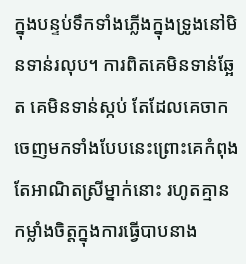ក្នុងបន្ទប់ទឹកទាំងភ្លើងក្នុងទ្រូងនៅមិនទាន់រលុប។ ការពិតគេមិនទាន់ឆ្អែត គេមិនទាន់ស្កប់ តែដែលគេចាកចេញមកទាំងបែបនេះព្រោះគេកំពុងតែអាណិតស្រីម្នាក់នោះ រហូតគ្មានកម្លាំងចិត្តក្នុងការធ្វើបាបនាង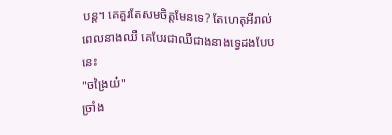បន្ត។ គេគួរតែសមចិត្តមែនទេ? តែហេតុអីរាល់ពេលនាងឈឺ គេបែរជាឈឺជាងនាងទ្វេដងបែបនេះ
"ចង្រៃយ៎"
ច្រាំង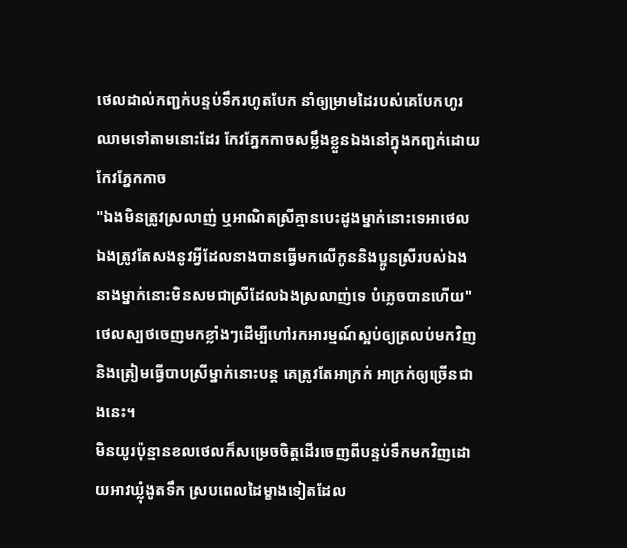ថេលដាល់កញ្ជក់បន្ទប់ទឹករហូតបែក នាំឲ្យម្រាមដៃរបស់គេបែកហូរឈាមទៅតាមនោះដែរ កែវភ្នែកកាចសម្លឹងខ្លួនឯងនៅក្នុងកញ្ជក់ដោយកែវភ្នែកកាច
"ឯងមិនត្រូវស្រលាញ់ ឬអាណិតស្រីគ្មានបេះដូងម្នាក់នោះទេអាថេល ឯងត្រូវតែសងនូវអ្វីដែលនាងបានធ្វើមកលើកូននិងប្អូនស្រីរបស់ឯង នាងម្នាក់នោះមិនសមជាស្រីដែលឯងស្រលាញ់ទេ បំភ្លេចបានហើយ" ថេលស្បថចេញមកខ្លាំងៗដើម្បីហៅរកអារម្មណ៍ស្អប់ឲ្យត្រលប់មកវិញ និងត្រៀមធ្វើបាបស្រីម្នាក់នោះបន្ត គេត្រូវតែអាក្រក់ អាក្រក់ឲ្យច្រើនជាងនេះ។
មិនយូរប៉ុន្មានខលថេលក៏សម្រេចចិត្តដើរចេញពីបន្ទប់ទឹកមកវិញដោយអាវឃ្លុំងូតទឹក ស្របពេលដៃម្ខាងទៀតដែល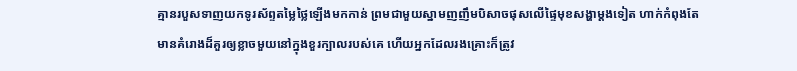គ្មានរបួសទាញយកទូរស័ព្ទតម្លៃថ្លៃឡើងមកកាន់ ព្រមជាមួយស្នាមញញឹមបិសាចផុសលើផ្ទៃមុខសង្ហាម្តងទៀត ហាក់កំពុងតែមានគំរោងដ៏គួរឲ្យខ្លាចមួយនៅក្នុងខួរក្បាលរបស់គេ ហើយអ្នកដែលរងគ្រោះក៏ត្រូវ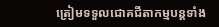ត្រៀមទទួលជោគជីតាកម្មបន្តទាំង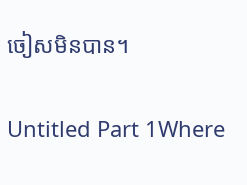ចៀសមិនបាន។

Untitled Part 1Where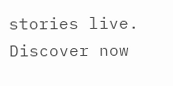stories live. Discover now